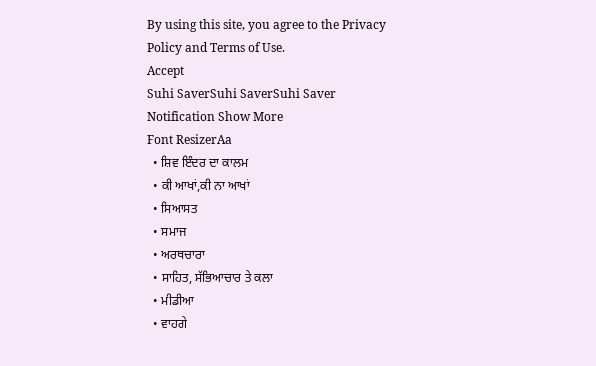By using this site, you agree to the Privacy Policy and Terms of Use.
Accept
Suhi SaverSuhi SaverSuhi Saver
Notification Show More
Font ResizerAa
  • ਸ਼ਿਵ ਇੰਦਰ ਦਾ ਕਾਲਮ
  • ਕੀ ਆਖਾਂ,ਕੀ ਨਾ ਆਖਾਂ
  • ਸਿਆਸਤ
  • ਸਮਾਜ
  • ਅਰਥਚਾਰਾ
  • ਸਾਹਿਤ, ਸੱਭਿਆਚਾਰ ਤੇ ਕਲਾ
  • ਮੀਡੀਆ
  • ਵਾਹਗੇ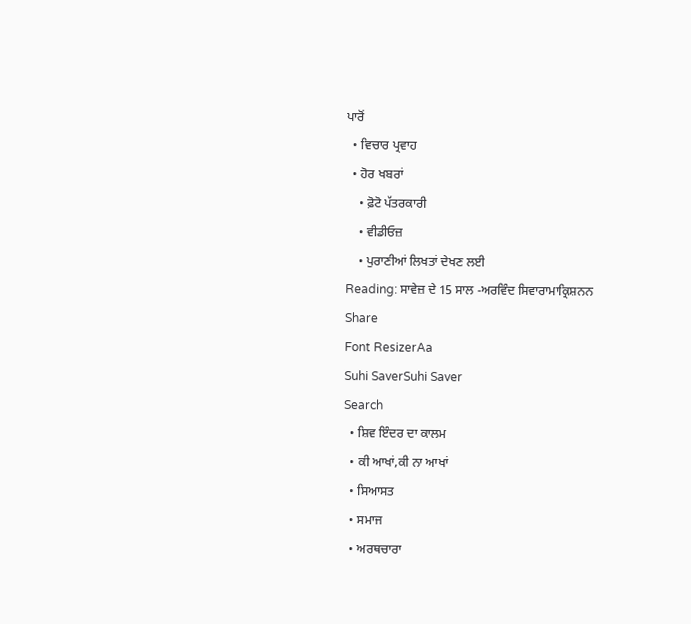ਪਾਰੋਂ
  • ਵਿਚਾਰ ਪ੍ਰਵਾਹ
  • ਹੋਰ ਖਬਰਾਂ
    • ਫ਼ੋਟੋ ਪੱਤਰਕਾਰੀ
    • ਵੀਡੀਓਜ਼
    • ਪੁਰਾਣੀਆਂ ਲਿਖਤਾਂ ਦੇਖਣ ਲਈ
Reading: ਸਾਵੇਜ਼ ਦੇ 15 ਸਾਲ -ਅਰਵਿੰਦ ਸਿਵਾਰਾਮਾਕ੍ਰਿਸ਼ਨਨ
Share
Font ResizerAa
Suhi SaverSuhi Saver
Search
  • ਸ਼ਿਵ ਇੰਦਰ ਦਾ ਕਾਲਮ
  • ਕੀ ਆਖਾਂ,ਕੀ ਨਾ ਆਖਾਂ
  • ਸਿਆਸਤ
  • ਸਮਾਜ
  • ਅਰਥਚਾਰਾ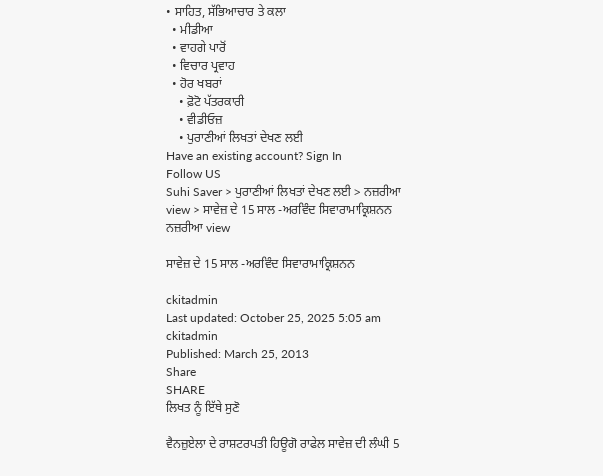• ਸਾਹਿਤ, ਸੱਭਿਆਚਾਰ ਤੇ ਕਲਾ
  • ਮੀਡੀਆ
  • ਵਾਹਗੇ ਪਾਰੋਂ
  • ਵਿਚਾਰ ਪ੍ਰਵਾਹ
  • ਹੋਰ ਖਬਰਾਂ
    • ਫ਼ੋਟੋ ਪੱਤਰਕਾਰੀ
    • ਵੀਡੀਓਜ਼
    • ਪੁਰਾਣੀਆਂ ਲਿਖਤਾਂ ਦੇਖਣ ਲਈ
Have an existing account? Sign In
Follow US
Suhi Saver > ਪੁਰਾਣੀਆਂ ਲਿਖਤਾਂ ਦੇਖਣ ਲਈ > ਨਜ਼ਰੀਆ view > ਸਾਵੇਜ਼ ਦੇ 15 ਸਾਲ -ਅਰਵਿੰਦ ਸਿਵਾਰਾਮਾਕ੍ਰਿਸ਼ਨਨ
ਨਜ਼ਰੀਆ view

ਸਾਵੇਜ਼ ਦੇ 15 ਸਾਲ -ਅਰਵਿੰਦ ਸਿਵਾਰਾਮਾਕ੍ਰਿਸ਼ਨਨ

ckitadmin
Last updated: October 25, 2025 5:05 am
ckitadmin
Published: March 25, 2013
Share
SHARE
ਲਿਖਤ ਨੂੰ ਇੱਥੇ ਸੁਣੋ

ਵੈਨਜ਼ੁਏਲਾ ਦੇ ਰਾਸ਼ਟਰਪਤੀ ਹਿਊਗੋ ਰਾਫੇਲ ਸਾਵੇਜ਼ ਦੀ ਲੰਘੀ 5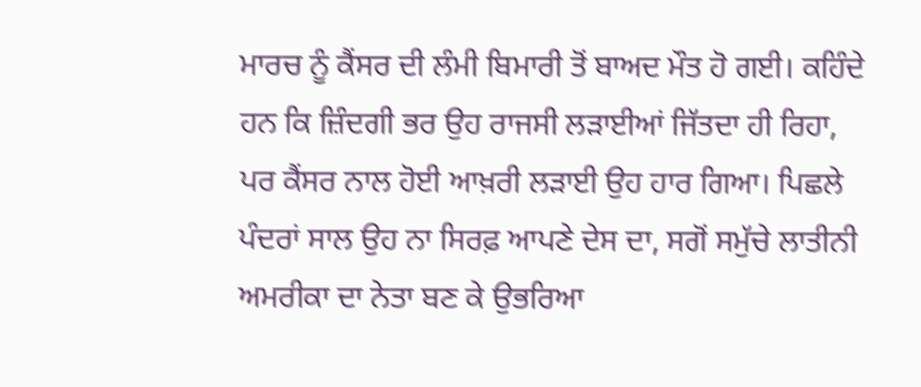ਮਾਰਚ ਨੂੰ ਕੈਂਸਰ ਦੀ ਲੰਮੀ ਬਿਮਾਰੀ ਤੋਂ ਬਾਅਦ ਮੌਤ ਹੋ ਗਈ। ਕਹਿੰਦੇ ਹਨ ਕਿ ਜ਼ਿੰਦਗੀ ਭਰ ਉਹ ਰਾਜਸੀ ਲੜਾਈਆਂ ਜਿੱਤਦਾ ਹੀ ਰਿਹਾ, ਪਰ ਕੈਂਸਰ ਨਾਲ ਹੋਈ ਆਖ਼ਰੀ ਲੜਾਈ ਉਹ ਹਾਰ ਗਿਆ। ਪਿਛਲੇ ਪੰਦਰਾਂ ਸਾਲ ਉਹ ਨਾ ਸਿਰਫ਼ ਆਪਣੇ ਦੇਸ ਦਾ, ਸਗੋਂ ਸਮੁੱਚੇ ਲਾਤੀਨੀ ਅਮਰੀਕਾ ਦਾ ਨੇਤਾ ਬਣ ਕੇ ਉਭਰਿਆ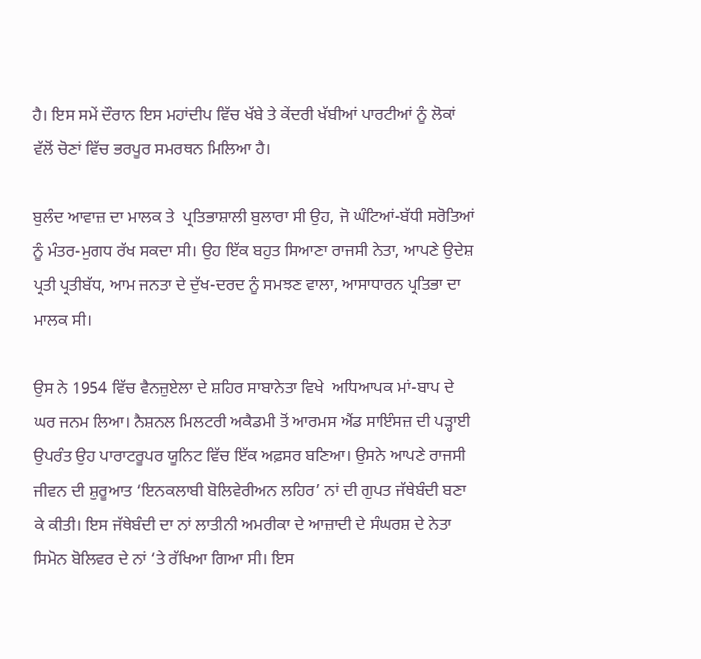ਹੈ। ਇਸ ਸਮੇਂ ਦੌਰਾਨ ਇਸ ਮਹਾਂਦੀਪ ਵਿੱਚ ਖੱਬੇ ਤੇ ਕੇਂਦਰੀ ਖੱਬੀਆਂ ਪਾਰਟੀਆਂ ਨੂੰ ਲੋਕਾਂ ਵੱਲੋਂ ਚੋਣਾਂ ਵਿੱਚ ਭਰਪੂਰ ਸਮਰਥਨ ਮਿਲਿਆ ਹੈ।

ਬੁਲੰਦ ਆਵਾਜ਼ ਦਾ ਮਾਲਕ ਤੇ  ਪ੍ਰਤਿਭਾਸ਼ਾਲੀ ਬੁਲਾਰਾ ਸੀ ਉਹ, ਜੋ ਘੰਟਿਆਂ-ਬੱਧੀ ਸਰੋਤਿਆਂ ਨੂੰ ਮੰਤਰ-ਮੁਗਧ ਰੱਖ ਸਕਦਾ ਸੀ। ਉਹ ਇੱਕ ਬਹੁਤ ਸਿਆਣਾ ਰਾਜਸੀ ਨੇਤਾ, ਆਪਣੇ ਉਦੇਸ਼ ਪ੍ਰਤੀ ਪ੍ਰਤੀਬੱਧ, ਆਮ ਜਨਤਾ ਦੇ ਦੁੱਖ-ਦਰਦ ਨੂੰ ਸਮਝਣ ਵਾਲਾ, ਆਸਾਧਾਰਨ ਪ੍ਰਤਿਭਾ ਦਾ ਮਾਲਕ ਸੀ।

ਉਸ ਨੇ 1954 ਵਿੱਚ ਵੈਨਜ਼ੁਏਲਾ ਦੇ ਸ਼ਹਿਰ ਸਾਬਾਨੇਤਾ ਵਿਖੇ  ਅਧਿਆਪਕ ਮਾਂ-ਬਾਪ ਦੇ ਘਰ ਜਨਮ ਲਿਆ। ਨੈਸ਼ਨਲ ਮਿਲਟਰੀ ਅਕੈਡਮੀ ਤੋਂ ਆਰਮਸ ਐਂਡ ਸਾਇੰਸਜ਼ ਦੀ ਪੜ੍ਹਾਈ ਉਪਰੰਤ ਉਹ ਪਾਰਾਟਰੂਪਰ ਯੂਨਿਟ ਵਿੱਚ ਇੱਕ ਅਫ਼ਸਰ ਬਣਿਆ। ਉਸਨੇ ਆਪਣੇ ਰਾਜਸੀ ਜੀਵਨ ਦੀ ਸ਼ੁਰੂਆਤ ‘ਇਨਕਲਾਬੀ ਬੋਲਿਵੇਰੀਅਨ ਲਹਿਰ’ ਨਾਂ ਦੀ ਗੁਪਤ ਜੱਥੇਬੰਦੀ ਬਣਾ ਕੇ ਕੀਤੀ। ਇਸ ਜੱਥੇਬੰਦੀ ਦਾ ਨਾਂ ਲਾਤੀਨੀ ਅਮਰੀਕਾ ਦੇ ਆਜ਼ਾਦੀ ਦੇ ਸੰਘਰਸ਼ ਦੇ ਨੇਤਾ ਸਿਮੋਨ ਬੋਲਿਵਰ ਦੇ ਨਾਂ ‘ਤੇ ਰੱਖਿਆ ਗਿਆ ਸੀ। ਇਸ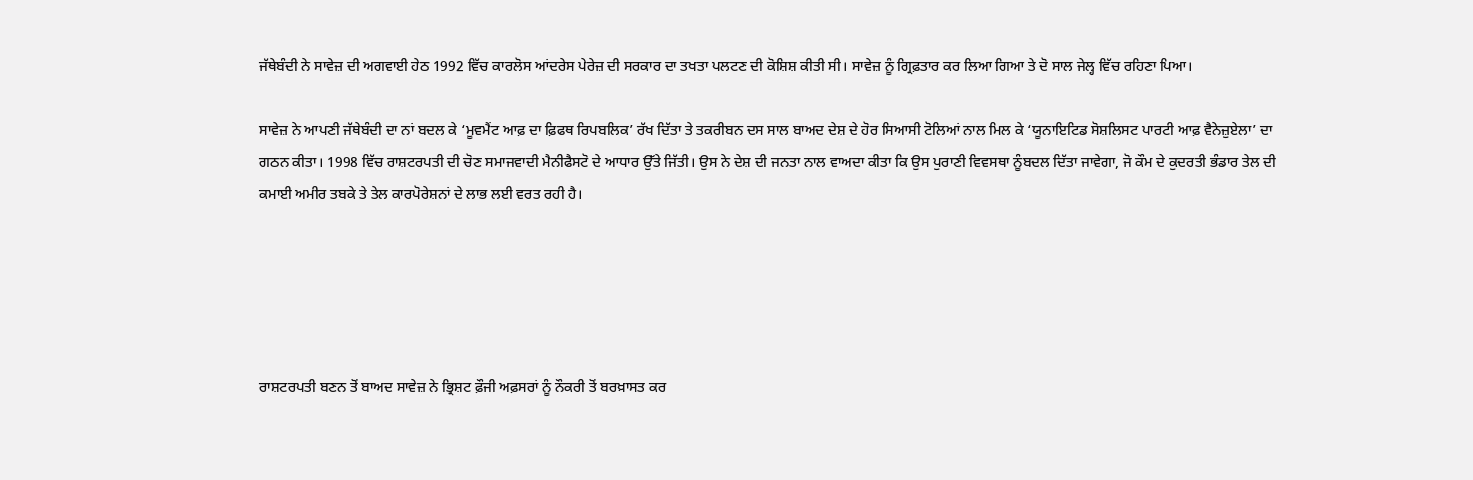ਜੱਥੇਬੰਦੀ ਨੇ ਸਾਵੇਜ਼ ਦੀ ਅਗਵਾਈ ਹੇਠ 1992 ਵਿੱਚ ਕਾਰਲੋਸ ਆਂਦਰੇਸ ਪੇਰੇਜ਼ ਦੀ ਸਰਕਾਰ ਦਾ ਤਖਤਾ ਪਲਟਣ ਦੀ ਕੋਸ਼ਿਸ਼ ਕੀਤੀ ਸੀ। ਸਾਵੇਜ਼ ਨੂੰ ਗ੍ਰਿਫ਼ਤਾਰ ਕਰ ਲਿਆ ਗਿਆ ਤੇ ਦੋ ਸਾਲ ਜੇਲ੍ਹ ਵਿੱਚ ਰਹਿਣਾ ਪਿਆ।

ਸਾਵੇਜ਼ ਨੇ ਆਪਣੀ ਜੱਥੇਬੰਦੀ ਦਾ ਨਾਂ ਬਦਲ ਕੇ ‘ਮੂਵਮੈਂਟ ਆਫ਼ ਦਾ ਫ਼ਿਫਥ ਰਿਪਬਲਿਕ’ ਰੱਖ ਦਿੱਤਾ ਤੇ ਤਕਰੀਬਨ ਦਸ ਸਾਲ ਬਾਅਦ ਦੇਸ਼ ਦੇ ਹੋਰ ਸਿਆਸੀ ਟੋਲਿਆਂ ਨਾਲ ਮਿਲ ਕੇ ‘ਯੂਨਾਇਟਿਡ ਸੋਸ਼ਲਿਸਟ ਪਾਰਟੀ ਆਫ਼ ਵੈਨੇਜ਼ੁਏਲਾ’ ਦਾ ਗਠਨ ਕੀਤਾ। 1998 ਵਿੱਚ ਰਾਸ਼ਟਰਪਤੀ ਦੀ ਚੋਣ ਸਮਾਜਵਾਦੀ ਮੈਨੀਫੈਸਟੋ ਦੇ ਆਧਾਰ ਉੱਤੇ ਜਿੱਤੀ। ਉਸ ਨੇ ਦੇਸ਼ ਦੀ ਜਨਤਾ ਨਾਲ ਵਾਅਦਾ ਕੀਤਾ ਕਿ ਉਸ ਪੁਰਾਣੀ ਵਿਵਸਥਾ ਨੂੰਬਦਲ ਦਿੱਤਾ ਜਾਵੇਗਾ, ਜੋ ਕੌਮ ਦੇ ਕੁਦਰਤੀ ਭੰਡਾਰ ਤੇਲ ਦੀ ਕਮਾਈ ਅਮੀਰ ਤਬਕੇ ਤੇ ਤੇਲ ਕਾਰਪੋਰੇਸ਼ਨਾਂ ਦੇ ਲਾਭ ਲਈ ਵਰਤ ਰਹੀ ਹੈ।





ਰਾਸ਼ਟਰਪਤੀ ਬਣਨ ਤੋਂ ਬਾਅਦ ਸਾਵੇਜ਼ ਨੇ ਭ੍ਰਿਸ਼ਟ ਫ਼ੌਜੀ ਅਫ਼ਸਰਾਂ ਨੂੰ ਨੌਕਰੀ ਤੋਂ ਬਰਖ਼ਾਸਤ ਕਰ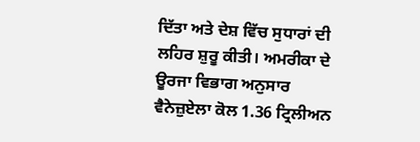ਦਿੱਤਾ ਅਤੇ ਦੇਸ਼ ਵਿੱਚ ਸੁਧਾਰਾਂ ਦੀ ਲਹਿਰ ਸ਼ੁਰੂ ਕੀਤੀ। ਅਮਰੀਕਾ ਦੇ ਊਰਜਾ ਵਿਭਾਗ ਅਨੁਸਾਰ ਵੈਨੇਜ਼ੁਏਲਾ ਕੋਲ 1.36 ਟ੍ਰਿਲੀਅਨ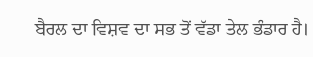ਬੈਰਲ ਦਾ ਵਿਸ਼ਵ ਦਾ ਸਭ ਤੋਂ ਵੱਡਾ ਤੇਲ ਭੰਡਾਰ ਹੈ।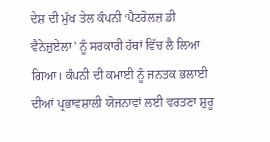ਦੇਸ਼ ਦੀ ਮੁੱਖ ਤੇਲ ਕੰਪਨੀ ‘ਪੈਟਰੋਲਜ਼ ਡੀ ਵੈਨੇਜ਼ੁਏਲਾ’ ਨੂੰ ਸਰਕਾਰੀ ਹੱਥਾਂ ਵਿੱਚ ਲੈ ਲਿਆ ਗਿਆ। ਕੰਪਨੀ ਦੀ ਕਮਾਈ ਨੂੰ ਜਨਤਕ ਭਲਾਈ ਦੀਆਂ ਪ੍ਰਭਾਵਸ਼ਾਲੀ ਯੋਜਨਾਵਾਂ ਲਈ ਵਰਤਣਾ ਸ਼ੁਰੂ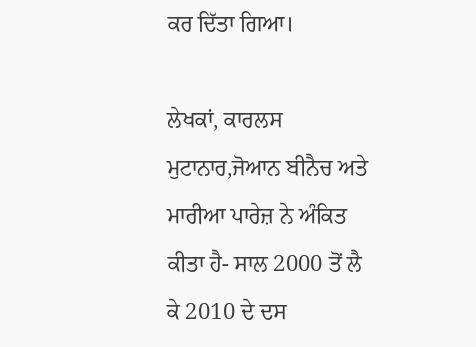ਕਰ ਦਿੱਤਾ ਗਿਆ।

ਲੇਖਕਾਂ, ਕਾਰਲਸ ਮੁਟਾਨਾਰ,ਜੋਆਨ ਬੀਨੈਚ ਅਤੇ ਮਾਰੀਆ ਪਾਰੇਜ਼ ਨੇ ਅੰਕਿਤ ਕੀਤਾ ਹੈ- ਸਾਲ 2000 ਤੋਂ ਲੈ ਕੇ 2010 ਦੇ ਦਸ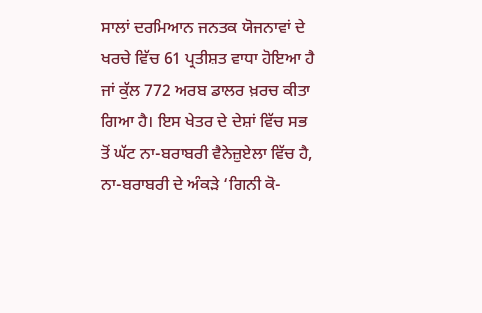ਸਾਲਾਂ ਦਰਮਿਆਨ ਜਨਤਕ ਯੋਜਨਾਵਾਂ ਦੇ ਖਰਚੇ ਵਿੱਚ 61 ਪ੍ਰਤੀਸ਼ਤ ਵਾਧਾ ਹੋਇਆ ਹੈ ਜਾਂ ਕੁੱਲ 772 ਅਰਬ ਡਾਲਰ ਖ਼ਰਚ ਕੀਤਾ ਗਿਆ ਹੈ। ਇਸ ਖੇਤਰ ਦੇ ਦੇਸ਼ਾਂ ਵਿੱਚ ਸਭ ਤੋਂ ਘੱਟ ਨਾ-ਬਰਾਬਰੀ ਵੈਨੇਜ਼ੁਏਲਾ ਵਿੱਚ ਹੈ, ਨਾ-ਬਰਾਬਰੀ ਦੇ ਅੰਕੜੇ ‘ਗਿਨੀ ਕੋ-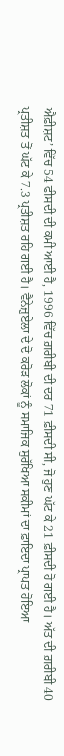ਐਫ਼ੀਸ਼ਟ’ ਵਿੱਚ 54 ਫੀਸਦੀ ਦੀ ਕਮੀ ਆਈ ਹੈ, 1996 ਵਿੱਚ ਗ਼ਰੀਬੀ ਦੀ ਦਰ 71 ਫ਼ੀਸਦੀ ਸੀ, ਜੋ ਹੁਣ ਘੱਟ ਕੇ 21 ਫ਼ੀਸਦੀ ਹੋ ਗਈ ਹੈ। ਅੱਤ ਦੀ ਗ਼ਰੀਬੀ 40 ਪ੍ਰਤੀਸ਼ਤ ਤੋਂ ਘੱਟ ਕੇ 7.3 ਪ੍ਰਤੀਸ਼ਤ ਰਹਿ ਗਈ ਹੈ। ਵੈਨੇਜ਼ੁਏਲਾ ਦੇ ਦੋ ਕਰੋੜ ਲੋਕਾਂ ਨੂੰ ਸਮਾਜਿਕ ਸੁਰੱਖਿਆ ਸਕੀਮਾਂ ਦਾ ਫ਼ਾਇਦਾ ਪ੍ਰਾਪਤ ਹੋਇਆ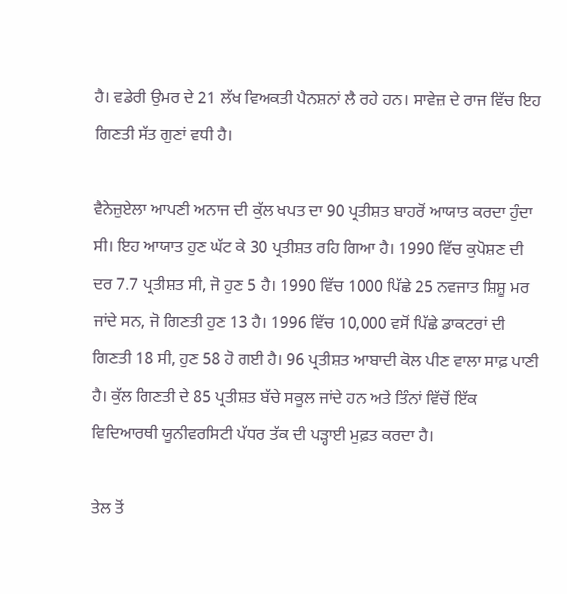ਹੈ। ਵਡੇਰੀ ਉਮਰ ਦੇ 21 ਲੱਖ ਵਿਅਕਤੀ ਪੈਨਸ਼ਨਾਂ ਲੈ ਰਹੇ ਹਨ। ਸਾਵੇਜ਼ ਦੇ ਰਾਜ ਵਿੱਚ ਇਹ ਗਿਣਤੀ ਸੱਤ ਗੁਣਾਂ ਵਧੀ ਹੈ।

ਵੈਨੇਜ਼ੁਏਲਾ ਆਪਣੀ ਅਨਾਜ ਦੀ ਕੁੱਲ ਖਪਤ ਦਾ 90 ਪ੍ਰਤੀਸ਼ਤ ਬਾਹਰੋਂ ਆਯਾਤ ਕਰਦਾ ਹੁੰਦਾ ਸੀ। ਇਹ ਆਯਾਤ ਹੁਣ ਘੱਟ ਕੇ 30 ਪ੍ਰਤੀਸ਼ਤ ਰਹਿ ਗਿਆ ਹੈ। 1990 ਵਿੱਚ ਕੁਪੋਸ਼ਣ ਦੀ ਦਰ 7.7 ਪ੍ਰਤੀਸ਼ਤ ਸੀ, ਜੋ ਹੁਣ 5 ਹੈ। 1990 ਵਿੱਚ 1000 ਪਿੱਛੇ 25 ਨਵਜਾਤ ਸ਼ਿਸ਼ੂ ਮਰ ਜਾਂਦੇ ਸਨ, ਜੋ ਗਿਣਤੀ ਹੁਣ 13 ਹੈ। 1996 ਵਿੱਚ 10,000 ਵਸੋਂ ਪਿੱਛੇ ਡਾਕਟਰਾਂ ਦੀ ਗਿਣਤੀ 18 ਸੀ, ਹੁਣ 58 ਹੋ ਗਈ ਹੈ। 96 ਪ੍ਰਤੀਸ਼ਤ ਆਬਾਦੀ ਕੋਲ ਪੀਣ ਵਾਲਾ ਸਾਫ਼ ਪਾਣੀ ਹੈ। ਕੁੱਲ ਗਿਣਤੀ ਦੇ 85 ਪ੍ਰਤੀਸ਼ਤ ਬੱਚੇ ਸਕੂਲ ਜਾਂਦੇ ਹਨ ਅਤੇ ਤਿੰਨਾਂ ਵਿੱਚੋਂ ਇੱਕ ਵਿਦਿਆਰਥੀ ਯੂਨੀਵਰਸਿਟੀ ਪੱਧਰ ਤੱਕ ਦੀ ਪੜ੍ਹਾਈ ਮੁਫ਼ਤ ਕਰਦਾ ਹੈ।

ਤੇਲ ਤੋਂ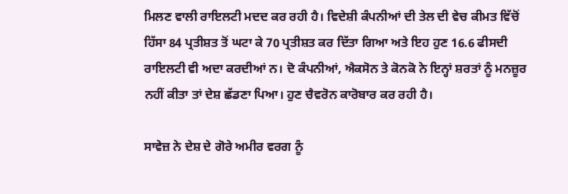ਮਿਲਣ ਵਾਲੀ ਰਾਇਲਟੀ ਮਦਦ ਕਰ ਰਹੀ ਹੈ। ਵਿਦੇਸ਼ੀ ਕੰਪਨੀਆਂ ਦੀ ਤੇਲ ਦੀ ਵੇਚ ਕੀਮਤ ਵਿੱਚੋਂ ਹਿੱਸਾ 84 ਪ੍ਰਤੀਸ਼ਤ ਤੋਂ ਘਟਾ ਕੇ 70 ਪ੍ਰਤੀਸ਼ਤ ਕਰ ਦਿੱਤਾ ਗਿਆ ਅਤੇ ਇਹ ਹੁਣ 16.6 ਫੀਸਦੀ ਰਾਇਲਟੀ ਵੀ ਅਦਾ ਕਰਦੀਆਂ ਨ। ਦੋ ਕੰਪਨੀਆਂ, ਐਕਸੋਨ ਤੇ ਕੋਨਕੋ ਨੇ ਇਨ੍ਹਾਂ ਸ਼ਰਤਾਂ ਨੂੰ ਮਨਜ਼ੂਰ ਨਹੀਂ ਕੀਤਾ ਤਾਂ ਦੇਸ਼ ਛੱਡਣਾ ਪਿਆ। ਹੁਣ ਚੈਵਰੋਨ ਕਾਰੋਬਾਰ ਕਰ ਰਹੀ ਹੈ।

ਸਾਵੇਜ਼ ਨੇ ਦੇਸ਼ ਦੇ ਗੋਰੇ ਅਮੀਰ ਵਰਗ ਨੂੰ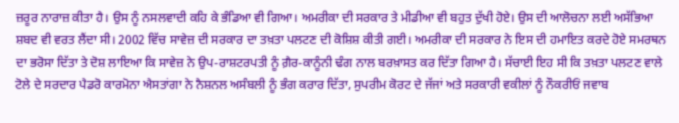ਜ਼ਰੂਰ ਨਾਰਾਜ਼ ਕੀਤਾ ਹੈ। ਉਸ ਨੂੰ ਨਸਲਵਾਦੀ ਕਹਿ ਕੇ ਭੰਡਿਆ ਵੀ ਗਿਆ। ਅਮਰੀਕਾ ਦੀ ਸਰਕਾਰ ਤੇ ਮੀਡੀਆ ਵੀ ਬਹੁਤ ਦੁੱਖੀ ਹੋਏ। ਉਸ ਦੀ ਆਲੋਚਨਾ ਲਈ ਅਸੱਭਿਆ ਸ਼ਬਦ ਵੀ ਵਰਤ ਲੈਂਦਾ ਸੀ। 2002 ਵਿੱਚ ਸਾਵੇਜ਼ ਦੀ ਸਰਕਾਰ ਦਾ ਤਖ਼ਤਾ ਪਲਟਣ ਦੀ ਕੋਸ਼ਿਸ਼ ਕੀਤੀ ਗਈ। ਅਮਰੀਕਾ ਦੀ ਸਰਕਾਰ ਨੇ ਇਸ ਦੀ ਹਮਾਇਤ ਕਰਦੇ ਹੋਏ ਸਮਰਥਨ ਦਾ ਭਰੋਸਾ ਦਿੱਤਾ ਤੇ ਦੋਸ਼ ਲਾਇਆ ਕਿ ਸਾਵੇਜ਼ ਨੇ ਉਪ-ਰਾਸ਼ਟਰਪਤੀ ਨੂੰ ਗ਼ੈਰ-ਕਾਨੂੰਨੀ ਢੰਗ ਨਾਲ ਬਰਖ਼ਾਸਤ ਕਰ ਦਿੱਤਾ ਗਿਆ ਹੈ। ਸੱਚਾਈ ਇਹ ਸੀ ਕਿ ਤਖ਼ਤਾ ਪਲਟਣ ਵਾਲੇ ਟੋਲੇ ਦੇ ਸਰਦਾਰ ਪੈਡਰੋ ਕਾਰਮੋਨਾ ਐਸਤਾਂਗਾ ਨੇ ਨੈਸ਼ਨਲ ਅਸੰਬਲੀ ਨੂੰ ਭੰਗ ਕਰਾਰ ਦਿੱਤਾ, ਸੁਪਰੀਮ ਕੋਰਟ ਦੇ ਜੱਜਾਂ ਅਤੇ ਸਰਕਾਰੀ ਵਕੀਲਾਂ ਨੂੰ ਨੌਕਰੀਓਂ ਜਵਾਬ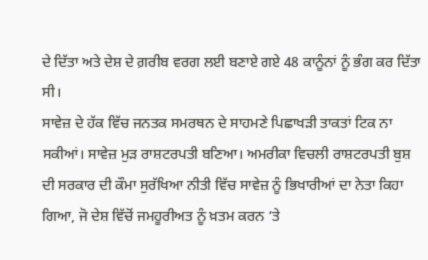ਦੇ ਦਿੱਤਾ ਅਤੇ ਦੇਸ਼ ਦੇ ਗ਼ਰੀਬ ਵਰਗ ਲਈ ਬਣਾਏ ਗਏ 48 ਕਾਨੂੰਨਾਂ ਨੂੰ ਭੰਗ ਕਰ ਦਿੱਤਾ ਸੀ।
ਸਾਵੇਜ਼ ਦੇ ਹੱਕ ਵਿੱਚ ਜਨਤਕ ਸਮਰਥਨ ਦੇ ਸਾਹਮਣੇ ਪਿਛਾਖੜੀ ਤਾਕਤਾਂ ਟਿਕ ਨਾ ਸਕੀਆਂ। ਸਾਵੇਜ਼ ਮੁੜ ਰਾਸ਼ਟਰਪਤੀ ਬਣਿਆ। ਅਮਰੀਕਾ ਵਿਚਲੀ ਰਾਸ਼ਟਰਪਤੀ ਬੁਸ਼ ਦੀ ਸਰਕਾਰ ਦੀ ਕੌਮਾ ਸੁਰੱਖਿਆ ਨੀਤੀ ਵਿੱਚ ਸਾਵੇਜ਼ ਨੂੰ ਭਿਖਾਰੀਆਂ ਦਾ ਨੇਤਾ ਕਿਹਾ ਗਿਆ, ਜੋ ਦੇਸ਼ ਵਿੱਚੋਂ ਜਮਹੂਰੀਅਤ ਨੂੰ ਖ਼ਤਮ ਕਰਨ ‘ਤੇ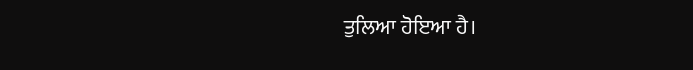ਤੁਲਿਆ ਹੋਇਆ ਹੈ।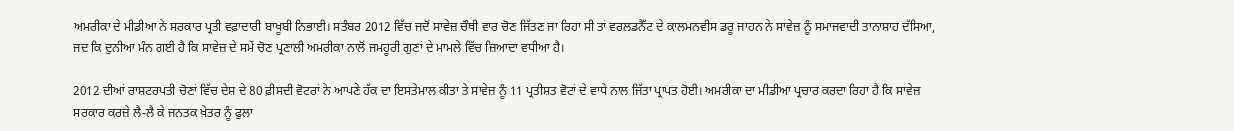ਅਮਰੀਕਾ ਦੇ ਮੀਡੀਆ ਨੇ ਸਰਕਾਰ ਪ੍ਰਤੀ ਵਫ਼ਾਦਾਰੀ ਬਾਖੂਬੀ ਨਿਭਾਈ। ਸਤੰਬਰ 2012 ਵਿੱਚ ਜਦੋਂ ਸਾਵੇਜ਼ ਚੌਥੀ ਵਾਰ ਚੋਣ ਜਿੱਤਣ ਜਾ ਰਿਹਾ ਸੀ ਤਾਂ ਵਰਲਡਨੈੱਟ ਦੇ ਕਾਲਮਨਵੀਸ ਡਰੂ ਜਾਹਨ ਨੇ ਸਾਵੇਜ਼ ਨੂੰ ਸਮਾਜਵਾਦੀ ਤਾਨਾਸ਼ਾਹ ਦੱਸਿਆ, ਜਦ ਕਿ ਦੁਨੀਆ ਮੰਨ ਗਈ ਹੈ ਕਿ ਸਾਵੇਜ਼ ਦੇ ਸਮੇਂ ਚੋਣ ਪ੍ਰਣਾਲੀ ਅਮਰੀਕਾ ਨਾਲੋਂ ਜਮਹੂਰੀ ਗੁਣਾਂ ਦੇ ਮਾਮਲੇ ਵਿੱਚ ਜ਼ਿਆਦਾ ਵਧੀਆ ਹੈ।

2012 ਦੀਆਂ ਰਾਸ਼ਟਰਪਤੀ ਚੋਣਾਂ ਵਿੱਚ ਦੇਸ਼ ਦੇ 80 ਫ਼ੀਸਦੀ ਵੋਟਰਾਂ ਨੇ ਆਪਣੇ ਹੱਕ ਦਾ ਇਸਤੇਮਾਲ ਕੀਤਾ ਤੇ ਸਾਵੇਜ਼ ਨੂੰ 11 ਪ੍ਰਤੀਸ਼ਤ ਵੋਟਾਂ ਦੇ ਵਾਧੇ ਨਾਲ ਜਿੱਤਾ ਪ੍ਰਾਪਤ ਹੋਈ। ਅਮਰੀਕਾ ਦਾ ਮੀਡੀਆ ਪ੍ਰਚਾਰ ਕਰਦਾ ਰਿਹਾ ਹੈ ਕਿ ਸਾਵੇਜ਼ ਸਰਕਾਰ ਕਰਜ਼ੇ ਲੈ-ਲੈ ਕੇ ਜਨਤਕ ਖ਼ੇਤਰ ਨੂੰ ਫੁਲਾ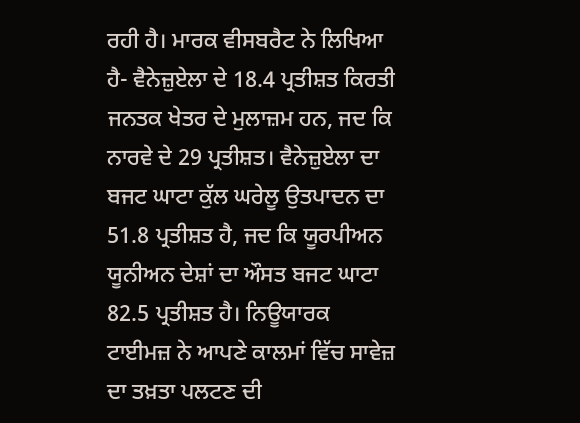ਰਹੀ ਹੈ। ਮਾਰਕ ਵੀਸਬਰੈਟ ਨੇ ਲਿਖਿਆ ਹੈ- ਵੈਨੇਜ਼ੁਏਲਾ ਦੇ 18.4 ਪ੍ਰਤੀਸ਼ਤ ਕਿਰਤੀ ਜਨਤਕ ਖੇਤਰ ਦੇ ਮੁਲਾਜ਼ਮ ਹਨ, ਜਦ ਕਿ ਨਾਰਵੇ ਦੇ 29 ਪ੍ਰਤੀਸ਼ਤ। ਵੈਨੇਜ਼ੁਏਲਾ ਦਾ ਬਜਟ ਘਾਟਾ ਕੁੱਲ ਘਰੇਲੂ ਉਤਪਾਦਨ ਦਾ 51.8 ਪ੍ਰਤੀਸ਼ਤ ਹੈ, ਜਦ ਕਿ ਯੂਰਪੀਅਨ ਯੂਨੀਅਨ ਦੇਸ਼ਾਂ ਦਾ ਔਸਤ ਬਜਟ ਘਾਟਾ 82.5 ਪ੍ਰਤੀਸ਼ਤ ਹੈ। ਨਿਊਯਾਰਕ ਟਾਈਮਜ਼ ਨੇ ਆਪਣੇ ਕਾਲਮਾਂ ਵਿੱਚ ਸਾਵੇਜ਼ ਦਾ ਤਖ਼ਤਾ ਪਲਟਣ ਦੀ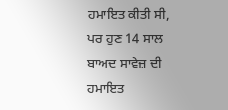ਹਮਾਇਤ ਕੀਤੀ ਸੀ, ਪਰ ਹੁਣ 14 ਸਾਲ ਬਾਅਦ ਸਾਵੇਜ਼ ਦੀ ਹਮਾਇਤ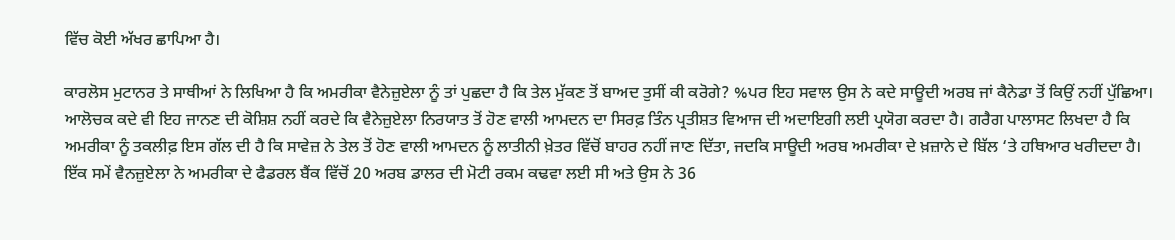ਵਿੱਚ ਕੋਈ ਅੱਖਰ ਛਾਪਿਆ ਹੈ।

ਕਾਰਲੋਸ ਮੁਟਾਨਰ ਤੇ ਸਾਥੀਆਂ ਨੇ ਲਿਖਿਆ ਹੈ ਕਿ ਅਮਰੀਕਾ ਵੈਨੇਜ਼ੁਏਲਾ ਨੂੰ ਤਾਂ ਪੁਛਦਾ ਹੈ ਕਿ ਤੇਲ ਮੁੱਕਣ ਤੋਂ ਬਾਅਦ ਤੁਸੀਂ ਕੀ ਕਰੋਗੇ? %ਪਰ ਇਹ ਸਵਾਲ ਉਸ ਨੇ ਕਦੇ ਸਾਊਦੀ ਅਰਬ ਜਾਂ ਕੈਨੇਡਾ ਤੋਂ ਕਿਉਂ ਨਹੀਂ ਪੁੱਛਿਆ। ਆਲੋਚਕ ਕਦੇ ਵੀ ਇਹ ਜਾਨਣ ਦੀ ਕੋਸ਼ਿਸ਼ ਨਹੀਂ ਕਰਦੇ ਕਿ ਵੈਨੇਜ਼ੁਏਲਾ ਨਿਰਯਾਤ ਤੋਂ ਹੋਣ ਵਾਲੀ ਆਮਦਨ ਦਾ ਸਿਰਫ਼ ਤਿੰਨ ਪ੍ਰਤੀਸ਼ਤ ਵਿਆਜ ਦੀ ਅਦਾਇਗੀ ਲਈ ਪ੍ਰਯੋਗ ਕਰਦਾ ਹੈ। ਗਰੈਗ ਪਾਲਾਸਟ ਲਿਖਦਾ ਹੈ ਕਿ ਅਮਰੀਕਾ ਨੂੰ ਤਕਲੀਫ਼ ਇਸ ਗੱਲ ਦੀ ਹੈ ਕਿ ਸਾਵੇਜ਼ ਨੇ ਤੇਲ ਤੋਂ ਹੋਣ ਵਾਲੀ ਆਮਦਨ ਨੂੰ ਲਾਤੀਨੀ ਖ਼ੇਤਰ ਵਿੱਚੋਂ ਬਾਹਰ ਨਹੀਂ ਜਾਣ ਦਿੱਤਾ, ਜਦਕਿ ਸਾਊਦੀ ਅਰਬ ਅਮਰੀਕਾ ਦੇ ਖ਼ਜ਼ਾਨੇ ਦੇ ਬਿੱਲ ‘ਤੇ ਹਥਿਆਰ ਖਰੀਦਦਾ ਹੈ। ਇੱਕ ਸਮੇਂ ਵੈਨਜ਼ੁਏਲਾ ਨੇ ਅਮਰੀਕਾ ਦੇ ਫੈਡਰਲ ਬੈਂਕ ਵਿੱਚੋਂ 20 ਅਰਬ ਡਾਲਰ ਦੀ ਮੋਟੀ ਰਕਮ ਕਢਵਾ ਲਈ ਸੀ ਅਤੇ ਉਸ ਨੇ 36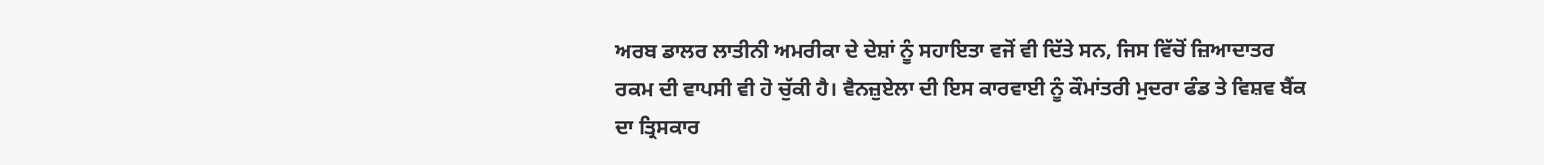ਅਰਬ ਡਾਲਰ ਲਾਤੀਨੀ ਅਮਰੀਕਾ ਦੇ ਦੇਸ਼ਾਂ ਨੂੰ ਸਹਾਇਤਾ ਵਜੋਂ ਵੀ ਦਿੱਤੇ ਸਨ, ਜਿਸ ਵਿੱਚੋਂ ਜ਼ਿਆਦਾਤਰ ਰਕਮ ਦੀ ਵਾਪਸੀ ਵੀ ਹੋ ਚੁੱਕੀ ਹੈ। ਵੈਨਜ਼ੁਏਲਾ ਦੀ ਇਸ ਕਾਰਵਾਈ ਨੂੰ ਕੌਮਾਂਤਰੀ ਮੁਦਰਾ ਫੰਡ ਤੇ ਵਿਸ਼ਵ ਬੈਂਕ ਦਾ ਤ੍ਰਿਸਕਾਰ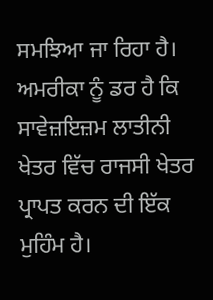ਸਮਝਿਆ ਜਾ ਰਿਹਾ ਹੈ। ਅਮਰੀਕਾ ਨੂੰ ਡਰ ਹੈ ਕਿ ਸਾਵੇਜ਼ਇਜ਼ਮ ਲਾਤੀਨੀ ਖੇਤਰ ਵਿੱਚ ਰਾਜਸੀ ਖੇਤਰ ਪ੍ਰਾਪਤ ਕਰਨ ਦੀ ਇੱਕ ਮੁਹਿੰਮ ਹੈ।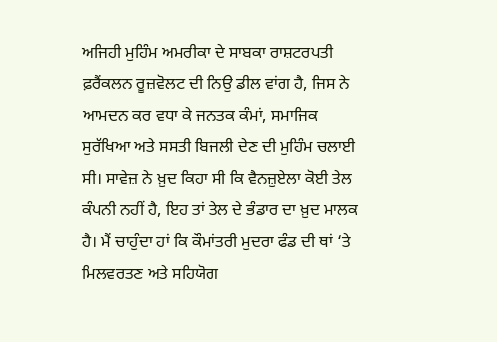ਅਜਿਹੀ ਮੁਹਿੰਮ ਅਮਰੀਕਾ ਦੇ ਸਾਬਕਾ ਰਾਸ਼ਟਰਪਤੀ ਫ਼ਰੈਂਕਲਨ ਰੂਜ਼ਵੋਲਟ ਦੀ ਨਿਉ ਡੀਲ ਵਾਂਗ ਹੈ, ਜਿਸ ਨੇ ਆਮਦਨ ਕਰ ਵਧਾ ਕੇ ਜਨਤਕ ਕੰਮਾਂ, ਸਮਾਜਿਕ ਸੁਰੱਖਿਆ ਅਤੇ ਸਸਤੀ ਬਿਜਲੀ ਦੇਣ ਦੀ ਮੁਹਿੰਮ ਚਲਾਈ ਸੀ। ਸਾਵੇਜ਼ ਨੇ ਖ਼ੁਦ ਕਿਹਾ ਸੀ ਕਿ ਵੈਨਜ਼ੁਏਲਾ ਕੋਈ ਤੇਲ ਕੰਪਨੀ ਨਹੀਂ ਹੈ, ਇਹ ਤਾਂ ਤੇਲ ਦੇ ਭੰਡਾਰ ਦਾ ਖ਼ੁਦ ਮਾਲਕ ਹੈ। ਮੈਂ ਚਾਹੁੰਦਾ ਹਾਂ ਕਿ ਕੌਮਾਂਤਰੀ ਮੁਦਰਾ ਫੰਡ ਦੀ ਥਾਂ ‘ਤੇ ਮਿਲਵਰਤਣ ਅਤੇ ਸਹਿਯੋਗ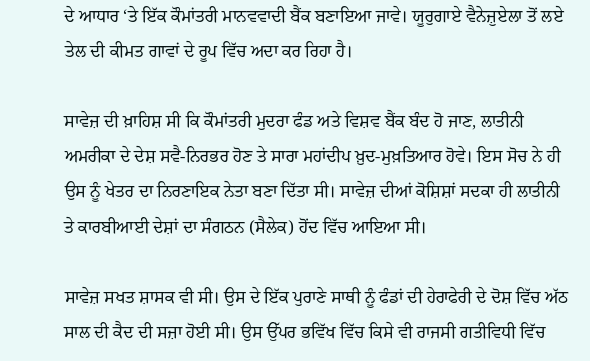ਦੇ ਆਧਾਰ ‘ਤੇ ਇੱਕ ਕੌਮਾਂਤਰੀ ਮਾਨਵਵਾਦੀ ਬੈਂਕ ਬਣਾਇਆ ਜਾਵੇ। ਯੂਰੁਗਾਏ ਵੈਨੇਜ਼ੁਏਲਾ ਤੋਂ ਲਏ ਤੇਲ ਦੀ ਕੀਮਤ ਗਾਵਾਂ ਦੇ ਰੂਪ ਵਿੱਚ ਅਦਾ ਕਰ ਰਿਹਾ ਹੈ।

ਸਾਵੇਜ਼ ਦੀ ਖ਼ਾਹਿਸ਼ ਸੀ ਕਿ ਕੌਮਾਂਤਰੀ ਮੁਦਰਾ ਫੰਡ ਅਤੇ ਵਿਸ਼ਵ ਬੈਂਕ ਬੰਦ ਹੋ ਜਾਣ, ਲਾਤੀਨੀ ਅਮਰੀਕਾ ਦੇ ਦੇਸ਼ ਸਵੈ-ਨਿਰਭਰ ਹੋਣ ਤੇ ਸਾਰਾ ਮਹਾਂਦੀਪ ਖ਼ੁਦ-ਮੁਖ਼ਤਿਆਰ ਹੋਵੇ। ਇਸ ਸੋਚ ਨੇ ਹੀ ਉਸ ਨੂੰ ਖੇਤਰ ਦਾ ਨਿਰਣਾਇਕ ਨੇਤਾ ਬਣਾ ਦਿੱਤਾ ਸੀ। ਸਾਵੇਜ਼ ਦੀਆਂ ਕੋਸ਼ਿਸ਼ਾਂ ਸਦਕਾ ਹੀ ਲਾਤੀਨੀ ਤੇ ਕਾਰਬੀਆਈ ਦੇਸ਼ਾਂ ਦਾ ਸੰਗਠਨ (ਸੈਲੇਕ) ਹੋਂਦ ਵਿੱਚ ਆਇਆ ਸੀ।

ਸਾਵੇਜ਼ ਸਖਤ ਸ਼ਾਸਕ ਵੀ ਸੀ। ਉਸ ਦੇ ਇੱਕ ਪੁਰਾਣੇ ਸਾਥੀ ਨੂੰ ਫੰਡਾਂ ਦੀ ਹੇਰਾਫੇਰੀ ਦੇ ਦੋਸ਼ ਵਿੱਚ ਅੱਠ ਸਾਲ ਦੀ ਕੈਦ ਦੀ ਸਜ਼ਾ ਹੋਈ ਸੀ। ਉਸ ਉੱਪਰ ਭਵਿੱਖ ਵਿੱਚ ਕਿਸੇ ਵੀ ਰਾਜਸੀ ਗਤੀਵਿਧੀ ਵਿੱਚ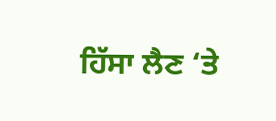ਹਿੱਸਾ ਲੈਣ ‘ਤੇ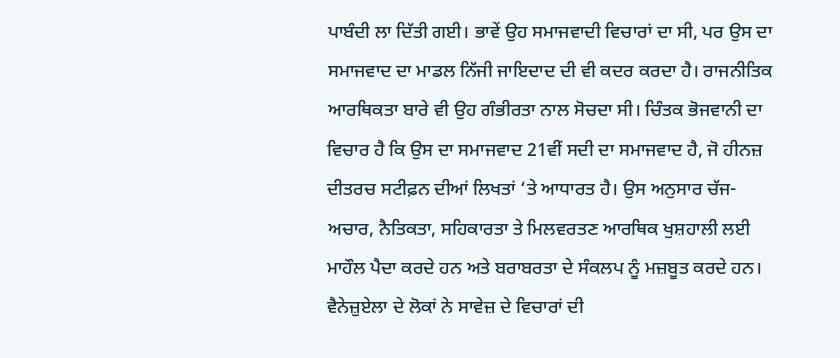ਪਾਬੰਦੀ ਲਾ ਦਿੱਤੀ ਗਈ। ਭਾਵੇਂ ਉਹ ਸਮਾਜਵਾਦੀ ਵਿਚਾਰਾਂ ਦਾ ਸੀ, ਪਰ ਉਸ ਦਾ ਸਮਾਜਵਾਦ ਦਾ ਮਾਡਲ ਨਿੱਜੀ ਜਾਇਦਾਦ ਦੀ ਵੀ ਕਦਰ ਕਰਦਾ ਹੈ। ਰਾਜਨੀਤਿਕ ਆਰਥਿਕਤਾ ਬਾਰੇ ਵੀ ਉਹ ਗੰਭੀਰਤਾ ਨਾਲ ਸੋਚਦਾ ਸੀ। ਚਿੰਤਕ ਭੋਜਵਾਨੀ ਦਾ ਵਿਚਾਰ ਹੈ ਕਿ ਉਸ ਦਾ ਸਮਾਜਵਾਦ 21ਵੀਂ ਸਦੀ ਦਾ ਸਮਾਜਵਾਦ ਹੈ, ਜੋ ਹੀਨਜ਼ ਦੀਤਰਚ ਸਟੀਫ਼ਨ ਦੀਆਂ ਲਿਖਤਾਂ ‘ਤੇ ਆਧਾਰਤ ਹੈ। ਉਸ ਅਨੁਸਾਰ ਚੱਜ-ਅਚਾਰ, ਨੈਤਿਕਤਾ, ਸਹਿਕਾਰਤਾ ਤੇ ਮਿਲਵਰਤਣ ਆਰਥਿਕ ਖੁਸ਼ਹਾਲੀ ਲਈ ਮਾਹੌਲ ਪੈਦਾ ਕਰਦੇ ਹਨ ਅਤੇ ਬਰਾਬਰਤਾ ਦੇ ਸੰਕਲਪ ਨੂੰ ਮਜ਼ਬੂਤ ਕਰਦੇ ਹਨ। ਵੈਨੇਜ਼ੁਏਲਾ ਦੇ ਲੋਕਾਂ ਨੇ ਸਾਵੇਜ਼ ਦੇ ਵਿਚਾਰਾਂ ਦੀ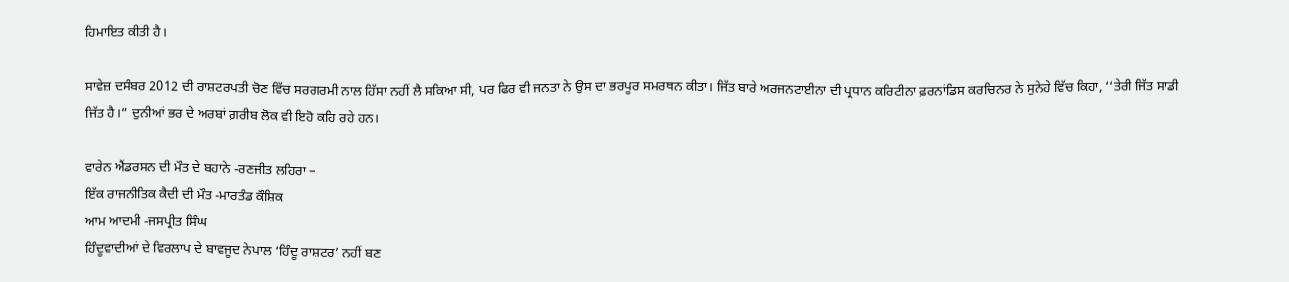ਹਿਮਾਇਤ ਕੀਤੀ ਹੈ।

ਸਾਵੇਜ਼ ਦਸੰਬਰ 2012 ਦੀ ਰਾਸ਼ਟਰਪਤੀ ਚੋਣ ਵਿੱਚ ਸਰਗਰਮੀ ਨਾਲ ਹਿੱਸਾ ਨਹੀਂ ਲੈ ਸਕਿਆ ਸੀ, ਪਰ ਫਿਰ ਵੀ ਜਨਤਾ ਨੇ ਉਸ ਦਾ ਭਰਪੂਰ ਸਮਰਥਨ ਕੀਤਾ। ਜਿੱਤ ਬਾਰੇ ਅਰਜਨਟਾਈਨਾ ਦੀ ਪ੍ਰਧਾਨ ਕਰਿਟੀਨਾ ਫ਼ਰਨਾਂਡਿਸ ਕਰਚਿਨਰ ਨੇ ਸੁਨੇਹੇ ਵਿੱਚ ਕਿਹਾ, ‘‘ਤੇਰੀ ਜਿੱਤ ਸਾਡੀ ਜਿੱਤ ਹੈ।” ਦੁਨੀਆਂ ਭਰ ਦੇ ਅਰਬਾਂ ਗ਼ਰੀਬ ਲੋਕ ਵੀ ਇਹੋ ਕਹਿ ਰਹੇ ਹਨ।

ਵਾਰੇਨ ਐਂਡਰਸਨ ਦੀ ਮੌਤ ਦੇ ਬਹਾਨੇ -ਰਣਜੀਤ ਲਹਿਰਾ –
ਇੱਕ ਰਾਜਨੀਤਿਕ ਕੈਦੀ ਦੀ ਮੌਤ -ਮਾਰਤੰਡ ਕੌਸ਼ਿਕ
ਆਮ ਆਦਮੀ -ਜਸਪ੍ਰੀਤ ਸਿੰਘ
ਹਿੰਦੂਵਾਦੀਆਂ ਦੇ ਵਿਰਲਾਪ ਦੇ ਬਾਵਜੂਦ ਨੇਪਾਲ ‘ਹਿੰਦੂ ਰਾਸ਼ਟਰ’ ਨਹੀਂ ਬਣ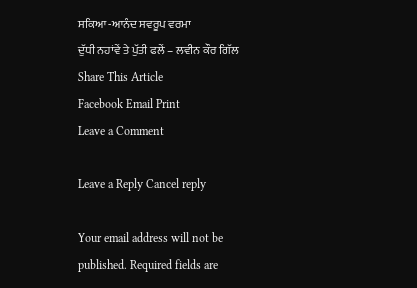ਸਕਿਆ -ਆਨੰਦ ਸਵਰੂਪ ਵਰਮਾ
ਦੁੱਧੀ ਨਹਾਂਵੇਂ ਤੇ ਪੁੱਤੀ ਫਲੇਂ – ਲਵੀਨ ਕੌਰ ਗਿੱਲ
Share This Article
Facebook Email Print
Leave a Comment

Leave a Reply Cancel reply

Your email address will not be published. Required fields are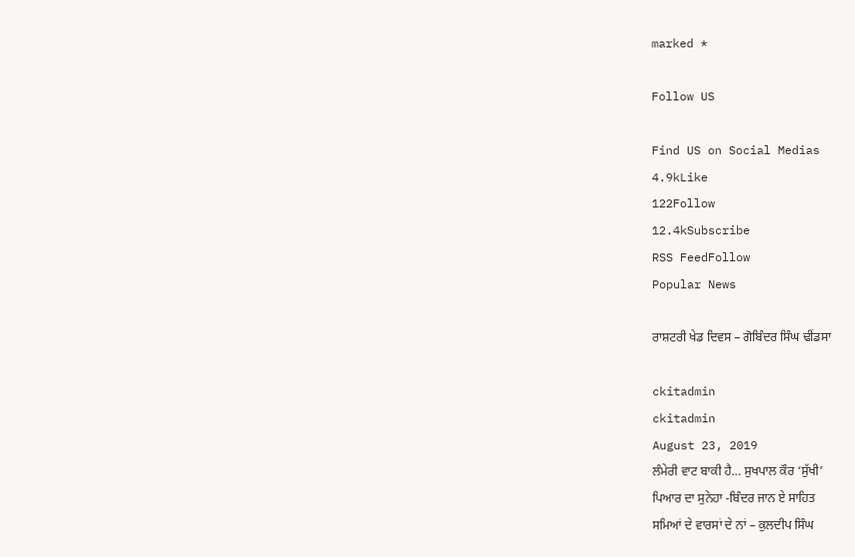marked *

Follow US

Find US on Social Medias
4.9kLike
122Follow
12.4kSubscribe
RSS FeedFollow
Popular News

ਰਾਸ਼ਟਰੀ ਖੇਡ ਦਿਵਸ – ਗੋਬਿੰਦਰ ਸਿੰਘ ਢੀਂਡਸਾ

ckitadmin
ckitadmin
August 23, 2019
ਲੰਮੇਰੀ ਵਾਟ ਬਾਕੀ ਹੈ… ਸੁਖਪਾਲ ਕੌਰ ‘ਸੁੱਖੀ’
ਪਿਆਰ ਦਾ ਸੁਨੇਹਾ -ਬਿੰਦਰ ਜਾਨ ਏ ਸਾਹਿਤ
ਸਮਿਆਂ ਦੇ ਵਾਰਸਾਂ ਦੇ ਨਾਂ – ਕੁਲਦੀਪ ਸਿੰਘ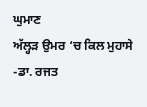ਘੁਮਾਣ
ਅੱਲ੍ਹੜ ਉਮਰ ‘ਚ ਕਿਲ ਮੁਹਾਸੇ -ਡਾ. ਰਜਤ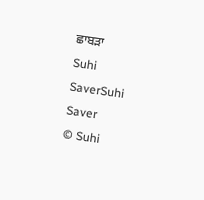ਛਾਬੜਾ
Suhi SaverSuhi Saver
© Suhi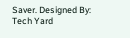Saver. Designed By: Tech Yard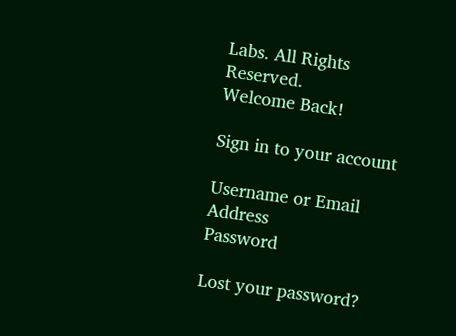Labs. All Rights Reserved.
Welcome Back!

Sign in to your account

Username or Email Address
Password

Lost your password?